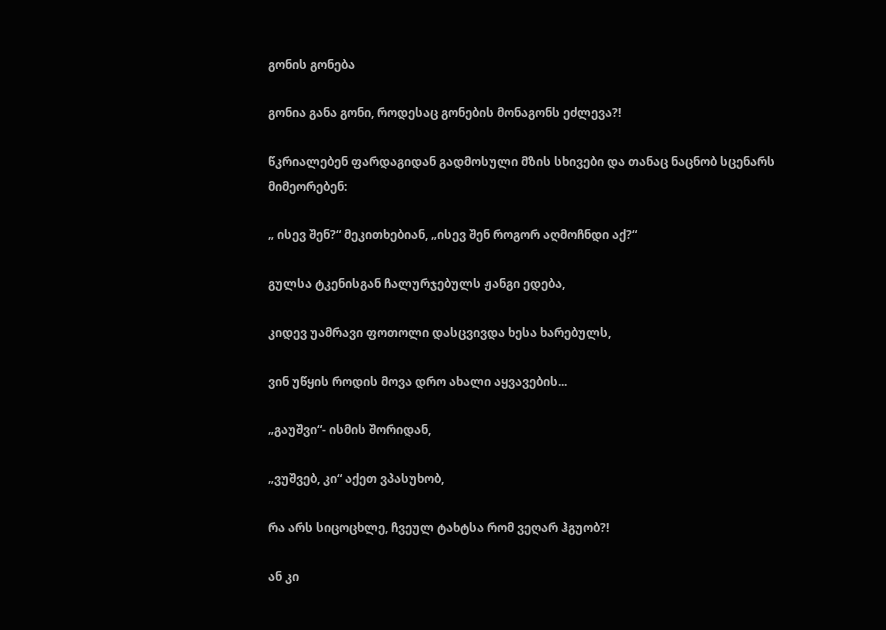გონის გონება

გონია განა გონი, როდესაც გონების მონაგონს ეძლევა?!

წკრიალებენ ფარდაგიდან გადმოსული მზის სხივები და თანაც ნაცნობ სცენარს მიმეორებენ:

„ ისევ შენ?“ მეკითხებიან, „ისევ შენ როგორ აღმოჩნდი აქ?“

გულსა ტკენისგან ჩალურჯებულს ჟანგი ედება,

კიდევ უამრავი ფოთოლი დასცვივდა ხესა ხარებულს,

ვინ უწყის როდის მოვა დრო ახალი აყვავების...

„გაუშვი“- ისმის შორიდან,

„ვუშვებ, კი“ აქეთ ვპასუხობ,

რა არს სიცოცხლე, ჩვეულ ტახტსა რომ ვეღარ ჰგუობ?!

ან კი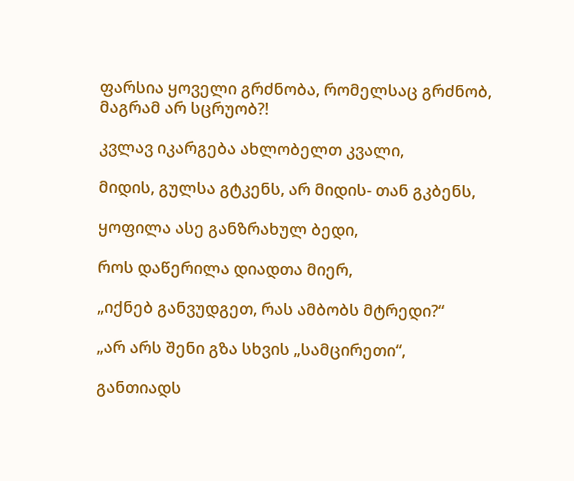ფარსია ყოველი გრძნობა, რომელსაც გრძნობ, მაგრამ არ სცრუობ?!

კვლავ იკარგება ახლობელთ კვალი,

მიდის, გულსა გტკენს, არ მიდის- თან გკბენს,

ყოფილა ასე განზრახულ ბედი,

როს დაწერილა დიადთა მიერ,

„იქნებ განვუდგეთ, რას ამბობს მტრედი?“

„არ არს შენი გზა სხვის „სამცირეთი“,

განთიადს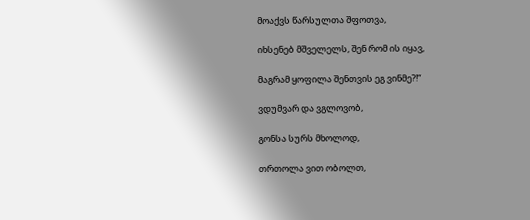მოაქვს წარსულთა შფოთვა,

იხსენებ მშველელს, შენ რომ ის იყავ,

მაგრამ ყოფილა შენთვის ეგ ვინმე?!“

ვდუმვარ და ვგლოვობ,

გონსა სურს მხოლოდ,

თრთოლა ვით ობოლთ,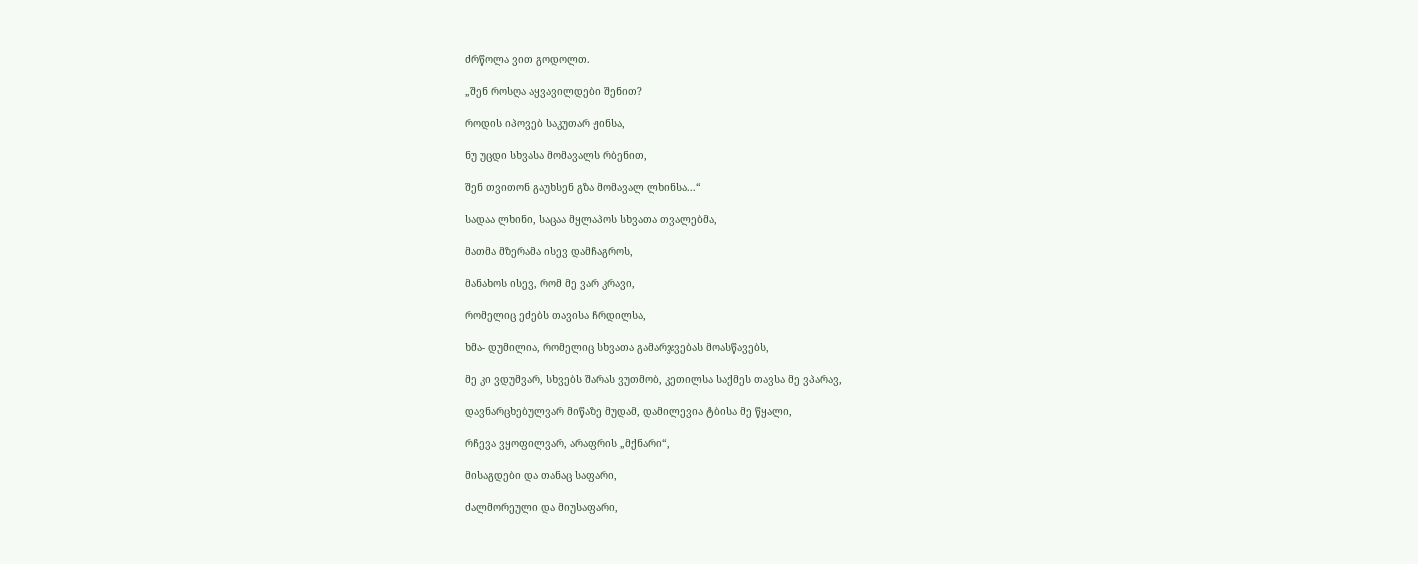ძრწოლა ვით გოდოლთ.

„შენ როსღა აყვავილდები შენით?

როდის იპოვებ საკუთარ ჟინსა,

ნუ უცდი სხვასა მომავალს რბენით,

შენ თვითონ გაუხსენ გზა მომავალ ლხინსა...“

სადაა ლხინი, საცაა მყლაპოს სხვათა თვალებმა,

მათმა მზერამა ისევ დამჩაგროს,

მანახოს ისევ, რომ მე ვარ კრავი,

რომელიც ეძებს თავისა ჩრდილსა,

ხმა- დუმილია, რომელიც სხვათა გამარჯვებას მოასწავებს,

მე კი ვდუმვარ, სხვებს შარას ვუთმობ, კეთილსა საქმეს თავსა მე ვპარავ,

დავნარცხებულვარ მიწაზე მუდამ, დამილევია ტბისა მე წყალი,

რჩევა ვყოფილვარ, არაფრის „მქნარი“,

მისაგდები და თანაც საფარი,

ძალმორეული და მიუსაფარი,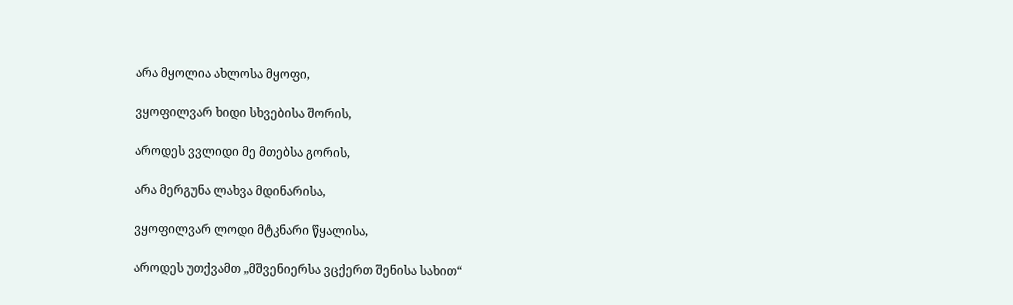არა მყოლია ახლოსა მყოფი,

ვყოფილვარ ხიდი სხვებისა შორის,

აროდეს ვვლიდი მე მთებსა გორის,

არა მერგუნა ლახვა მდინარისა,

ვყოფილვარ ლოდი მტკნარი წყალისა,

აროდეს უთქვამთ „მშვენიერსა ვცქერთ შენისა სახით“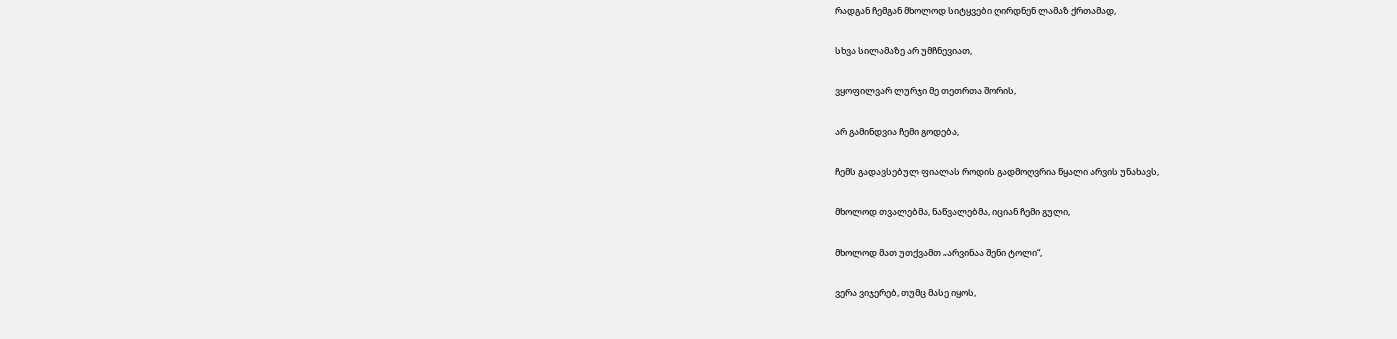რადგან ჩემგან მხოლოდ სიტყვები ღირდნენ ლამაზ ქრთამად,

სხვა სილამაზე არ უმჩნევიათ,

ვყოფილვარ ლურჯი მე თეთრთა შორის,

არ გამინდვია ჩემი გოდება,

ჩემს გადავსებულ ფიალას როდის გადმოღვრია წყალი არვის უნახავს,

მხოლოდ თვალებმა, ნაწვალებმა, იციან ჩემი გული,

მხოლოდ მათ უთქვამთ „არვინაა შენი ტოლი“,

ვერა ვიჯერებ, თუმც მასე იყოს,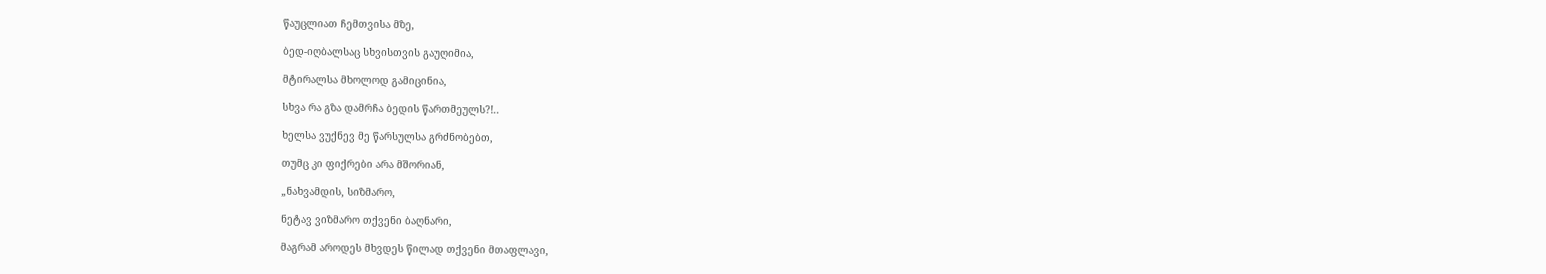წაუცლიათ ჩემთვისა მზე,

ბედ-იღბალსაც სხვისთვის გაუღიმია,

მტირალსა მხოლოდ გამიცინია,

სხვა რა გზა დამრჩა ბედის წართმეულს?!..

ხელსა ვუქნევ მე წარსულსა გრძნობებთ,

თუმც კი ფიქრები არა მშორიან,

„ნახვამდის, სიზმარო,

ნეტავ ვიზმარო თქვენი ბაღნარი,

მაგრამ აროდეს მხვდეს წილად თქვენი მთაფლავი,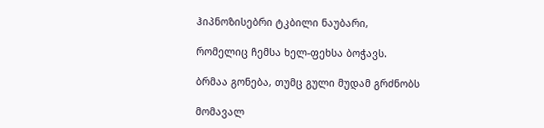ჰიპნოზისებრი ტკბილი ნაუბარი,

რომელიც ჩემსა ხელ-ფეხსა ბოჭავს.

ბრმაა გონება, თუმც გული მუდამ გრძნობს

მომავალ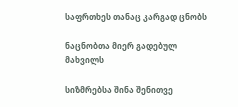საფრთხეს თანაც კარგად ცნობს

ნაცნობთა მიერ გადებულ მახვილს

სიზმრებსა შინა შენითვე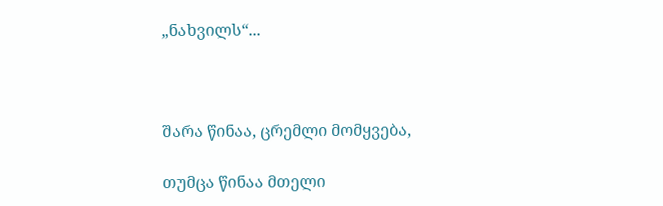„ნახვილს“...



შარა წინაა, ცრემლი მომყვება,

თუმცა წინაა მთელი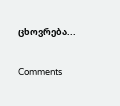ცხოვრება...

Comments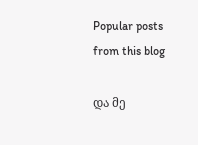Popular posts from this blog

და მე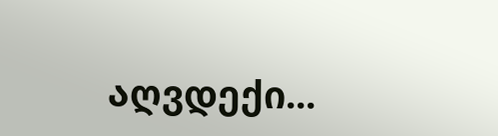აღვდექი...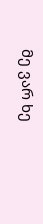მე ვარ ხე